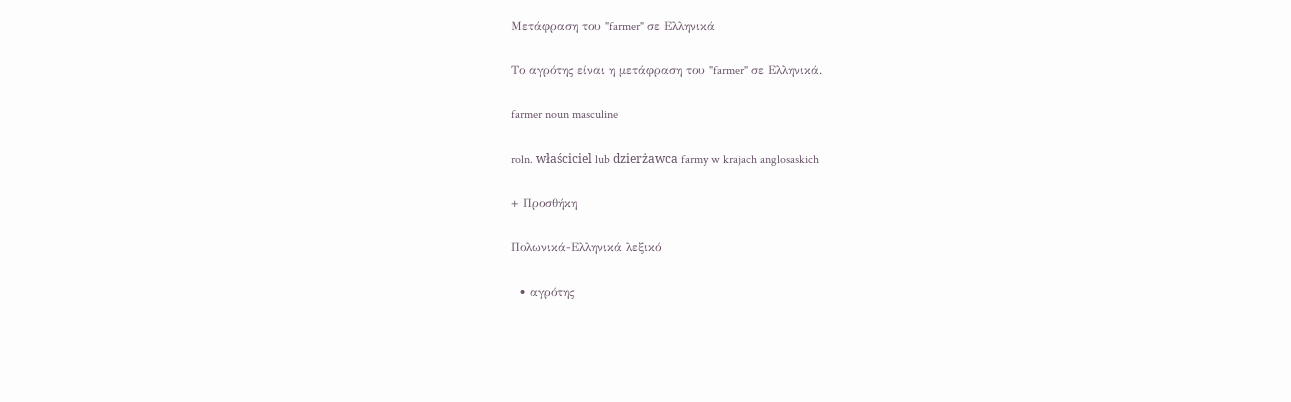Μετάφραση του "farmer" σε Ελληνικά

Το αγρότης είναι η μετάφραση του "farmer" σε Ελληνικά.

farmer noun masculine

roln. właściciel lub dzierżawca farmy w krajach anglosaskich

+ Προσθήκη

Πολωνικά-Ελληνικά λεξικό

  • αγρότης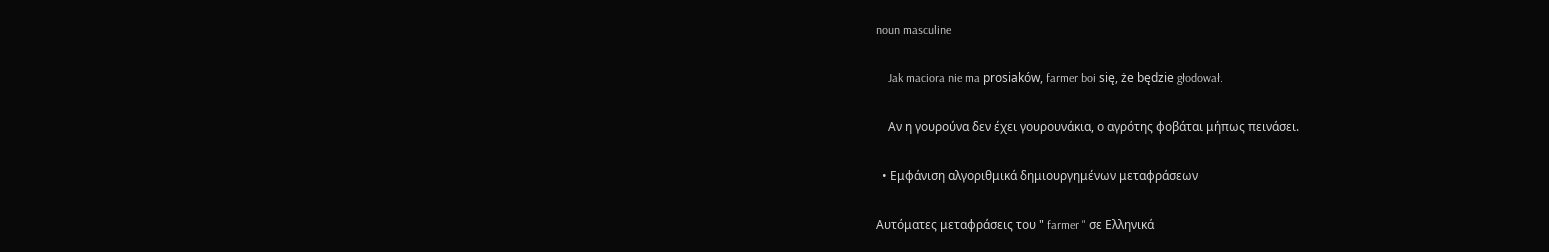noun masculine

    Jak maciora nie ma prosiaków, farmer boi się, że będzie głodował.

    Αν η γουρούνα δεν έχει γουρουνάκια, ο αγρότης φοβάται μήπως πεινάσει.

  • Εμφάνιση αλγοριθμικά δημιουργημένων μεταφράσεων

Αυτόματες μεταφράσεις του " farmer " σε Ελληνικά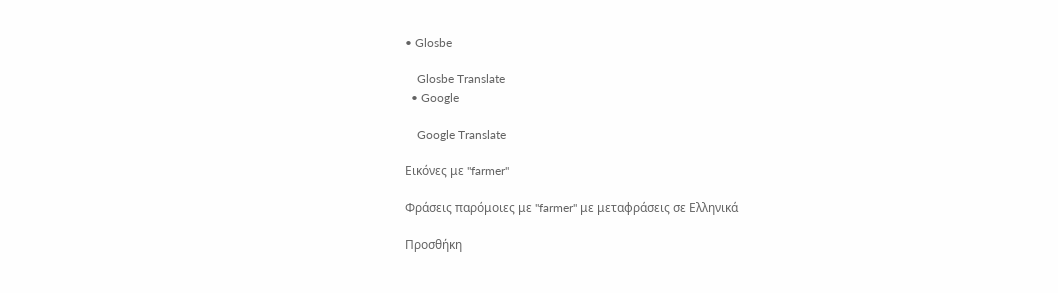• Glosbe

    Glosbe Translate
  • Google

    Google Translate

Εικόνες με "farmer"

Φράσεις παρόμοιες με "farmer" με μεταφράσεις σε Ελληνικά

Προσθήκη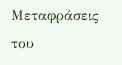Μεταφράσεις του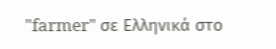"farmer" σε Ελληνικά στο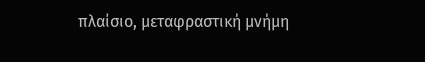πλαίσιο, μεταφραστική μνήμη